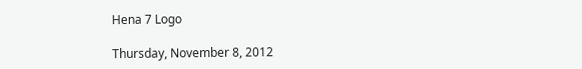Hena 7 Logo

Thursday, November 8, 2012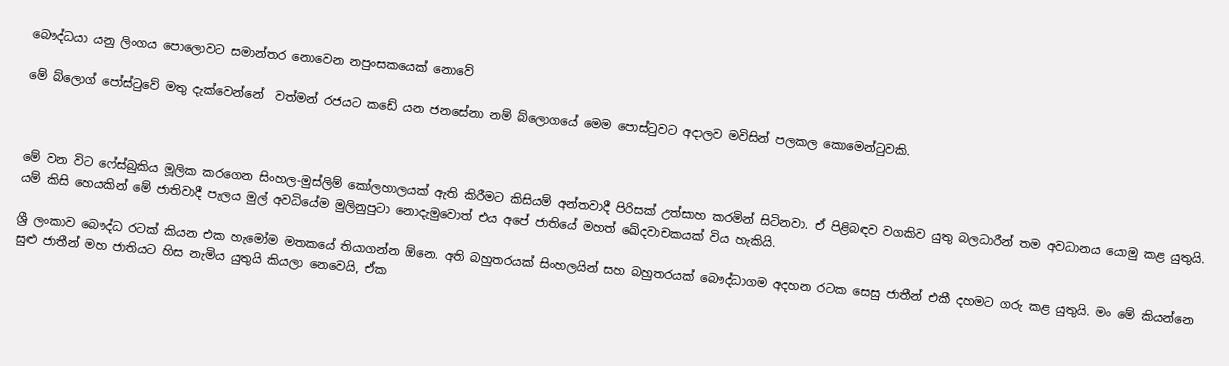බෞද්ධයා යනු ලිංගය පොලොවට සමාන්තර නොවෙන නපුංසකයෙක් නොවේ

මේ බ්ලොග් පෝස්ටුවේ මතු දැක්වෙන්නේ  වත්මන් රජයට කඩේ යන ජනසේනා නම් බ්ලොගයේ මෙම පොස්ටුවට අදාලව මවිසින් පලකල කොමෙන්ටුවකි.



මේ වන විට ෆේස්බුකිය මූලික කරගෙන සිංහල-මුස්ලිම් කෝලහාලයක් ඇති කිරීමට කිසියම් අන්තවාදී පිරිසක් උත්සාහ කරමින් සිටිනවා. ඒ පිළිබඳව වගකිව යුතු බලධාරීන් තම අවධානය යොමු කළ යුතුයි. යම් කිසි හෙයකින් මේ ජාතිවාදී පැලය මුල් අවධියේම මුලිනුපුටා නොදැමුවොත් එය අපේ ජාතියේ මහත් ඛේදවාචකයක් විය හැකියි.

ශ්‍රී ලංකාව බෞද්ධ රටක් කියන එක හැමෝම මතකයේ තියාගන්න ඕනෙ. අති බහුතරයක් සිංහලයින් සහ බහුතරයක් බෞද්ධාගම අදහන රටක සෙසු ජාතීන් එකී දහමට ගරු කළ යුතුයි. මං මේ කියන්නෙ සුළු ජාතීන් මහ ජාතියට හිස නැමිය යුතුයි කියලා නෙවෙයි, ඒක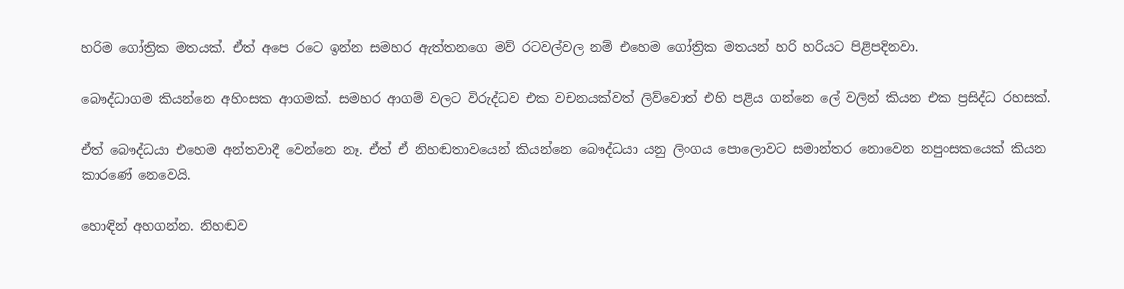හරිම ගෝත්‍රික මතයක්. ඒත් අපෙ රටෙ ඉන්න සමහර ඇත්තනගෙ මව් රටවල්වල නම් එහෙම ගෝත්‍රික මතයන් හරි හරියට පිළිපදිනවා.

බෞද්ධාගම කියන්නෙ අහිංසක ආගමක්. සමහර ආගම් වලට විරුද්ධව එක වචනයක්වත් ලිව්වොත් එහි පළිය ගන්නෙ ලේ වලින් කියන එක ප්‍රසිද්ධ රහසක්.

ඒත් බෞද්ධයා එහෙම අන්තවාදී වෙන්නෙ නෑ. ඒත් ඒ නිහඬතාවයෙන් කියන්නෙ බෞද්ධයා යනු ලිංගය පොලොවට සමාන්තර නොවෙන නපුංසකයෙක් කියන කාරණේ නෙවෙයි.

හොඳින් අහගන්න. නිහඬව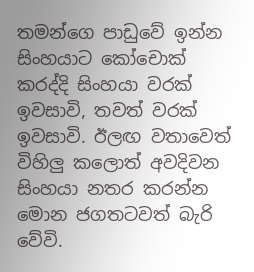තමන්ගෙ පාඩුවේ ඉන්න සිංහයාට කෝචොක් කරද්දි සිංහයා වරක් ඉවසාවි, තවත් වරක් ඉවසාවි. ඊලඟ වතාවෙත් විහිලු කලොත් අවදිවන සිංහයා නතර කරන්න මොන ජගතටවත් බැරි වේවි.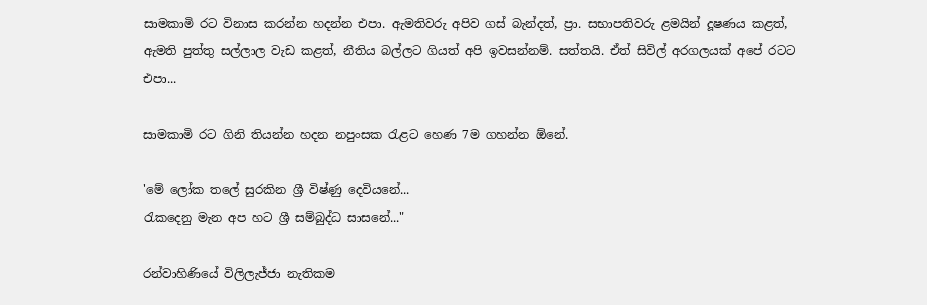සාමකාමි රට විනාස කරන්න හදන්න එපා. ඇමතිවරු අපිව ගස් බැන්දත්, ප්‍රා. සභාපතිවරු ළමයින් දූෂණය කළත්, ඇමති පුත්තු සල්ලාල වැඩ කළත්, නීතිය බල්ලට ගියත් අපි ඉවසන්නම්. සත්තයි. ඒත් සිවිල් අරගලයක් අපේ රටට එපා...

සාමකාමි රට ගිනි තියන්න හදන නපුංසක රැළට හෙණ 7ම ගහන්න ඕනේ.

'මේ ලෝක තලේ සුරකින ශ්‍රී විෂ්ණු දෙවියනේ...
රැකදෙනු මැන අප හට ශ්‍රී සම්බුද්ධ සාසනේ..."

රන්වාහිණියේ විලිලැජ්ජා නැතිකම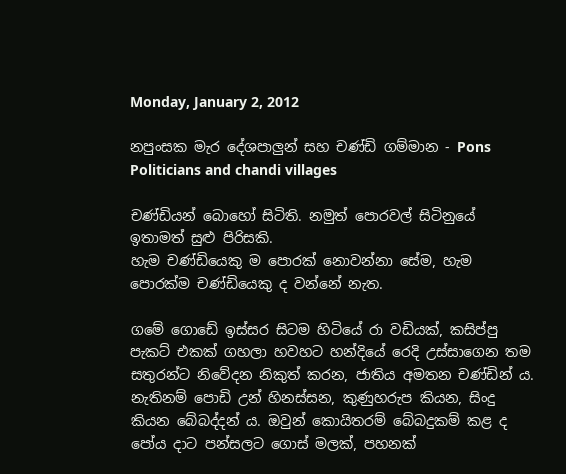Monday, January 2, 2012

නපුංසක මැර දේශපාලුන් සහ චණ්ඩි ගම්මාන - Pons Politicians and chandi villages

චණ්ඩියන් බො‍හෝ සිටිති. නමුත් පොරවල් සිටිනුයේ ඉතාමත් සුළු පිරිසකි.
හැම චණ්ඩියෙකු ම පොරක් නොවන්නා‍ සේම, හැම පොරක්ම චණ්ඩියෙකු ද වන්නේ නැත.

ගමේ ගොඩේ ඉස්සර සිටම හිටියේ රා වඩියක්, කසිප්පු පැකට් එකක් ගහලා හවහට හන්දියේ රෙදි උස්සාගෙන තම සතුරන්ට නිවේදන නිකුත් කරන, ජාතිය අමතන චණ්ඩින් ය. නැතිනම් පොඩි උන් හිනස්සන, කුණුහරුප කියන, සිංදු කියන බේබද්දන් ය. ඔවුන් කොයිතරම් බේබදුකම් කළ ද පෝය දාට පන්සලට ගොස් මලක්, පහනක්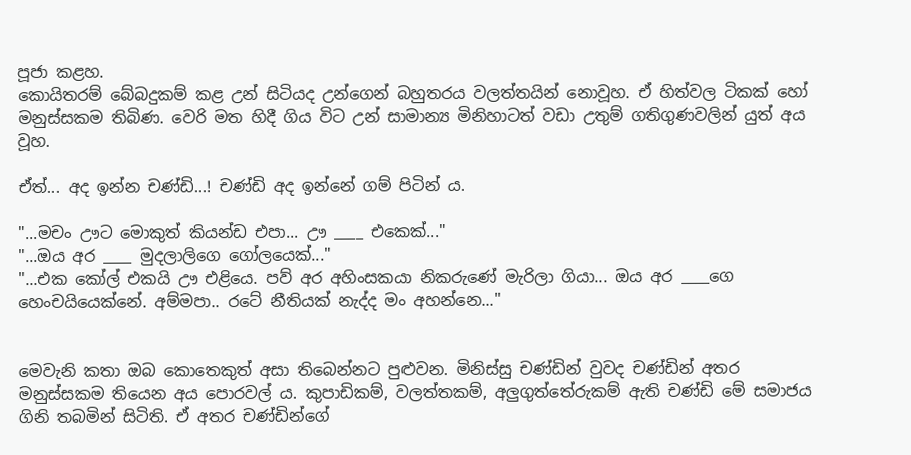පූජා කළහ.
කොයිතරම් බේබදුකම් කළ උන් සිටියද උන්ගෙන් බහුතරය වලත්තයින් නොවූහ. ඒ හිත්වල ටිකක් හෝ මනුස්සකම තිබිණ. වෙරි මත හිදී ගිය විට උන් සාමාන්‍ය මිනිහාටත් වඩා උතුම් ගතිගුණවලින් යුත් අය වූහ.

ඒත්... අද ඉන්න චණ්ඩි...! චණ්ඩි අද ඉන්නේ ගම් පි‍ටින් ය.

"...මචං ඌට මොකුත් කියන්ඩ එපා... ඌ ____ එකෙක්..."
"...ඔය අර ____ මුදලාලිගෙ ගෝලයෙක්..."
"...එක කෝල් එකයි ඌ එළියෙ. පව් අර අහිංසකයා නිකරුණේ මැරිලා ගියා... ඔය අර ____ගෙ හෙංචයි‍යෙක්නේ. අම්මපා.. රටේ නීතියක් නැද්ද මං අහන්නෙ..."


මෙවැනි කතා ඔබ කොතෙකුත් අසා තිබෙන්න‍ට පුළුවන. මිනිස්සු චණ්ඩින් වුවද චණ්ඩින් අතර මනුස්සකම තියෙන අය පොරවල් ය. කුපාඩිකම්, වලත්තකම්, අලුගුත්තේරුකම් ඇති චණ්ඩි මේ සමාජය ගිනි තබමින් සිටිති. ඒ අතර චණ්ඩින්ගේ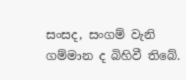සංසද, සංගම් වැනි ගම්මාන ද බිහිවී තිබේ.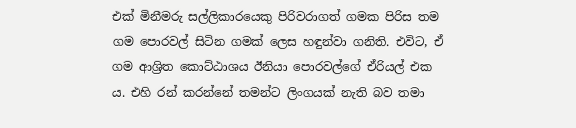එක් මිනීමරු සල්ලිකාරයෙකු පිරිවරාගත් ගමක පිරිස තම ගම පොරවල් සිටින ගමක් ලෙස හඳුන්වා ගනිති. එවිට, ඒ ගම ආශ්‍රිත කොට්ඨාශය ඊනියා පොරවල්ගේ ඒරියල් එක ය. එහි රන් කරන්නේ තමන්ට ලිංගයක් නැති බව තමා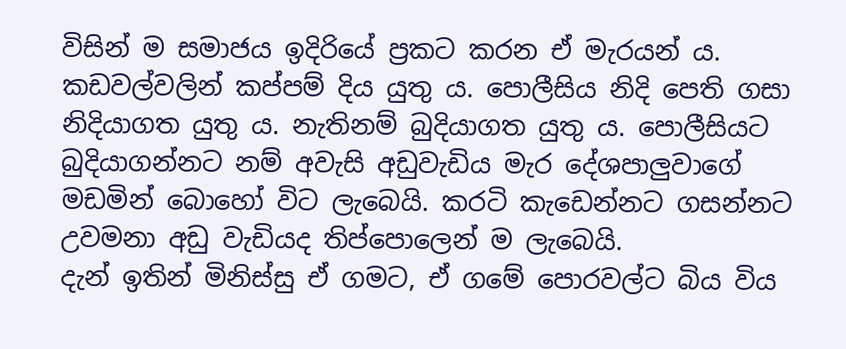විසින් ම සමාජය ඉදිරියේ ප්‍රකට කරන ඒ මැරයන් ය. කඩවල්වලින් කප්පම් දිය යුතු ය. පොලීසිය නිදි පෙති ගසා නිදියාගත යුතු ය. නැතිනම් බුදියාගත යුතු ය. පොලීසියට බුදියාගන්නට නම් අවැසි අඩුවැඩිය මැර දේශපාලුවාගේ මඩමින් බොහෝ විට ලැබෙයි. කරටි කැඩෙන්නට ගසන්නට උවමනා අඩු වැඩියද තිප්පොලෙන් ම ලැබෙයි.
දැන් ඉතින් මිනිස්සු ඒ ගමට, ඒ ගමේ පොරවල්ට බිය විය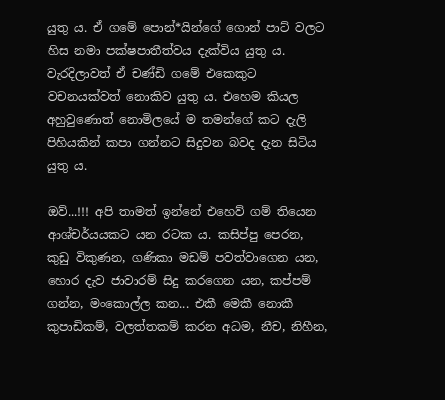යුතු ය. ඒ ගමේ පොන්*යින්ගේ ගොන් පාට් වලට හිස නමා පක්ෂපාතීත්වය දැක්විය යුතු ය. වැරදිලාවත් ඒ චණ්ඩි ගමේ එකෙකුට වචනයක්වත් නොකිව යුතු ය. එහෙම කියල අහුවුණොත් නොමිලයේ ම තමන්ගේ කට දැලි පිහියකින් කපා ගන්නට සිදුවන බවද දැන සිටිය යුතු ය.

ඔව්...!!! අපි තාමත් ඉන්නේ එහෙව් ගම් තියෙන ආශ්චර්යයකට යන රටක ය. කසිප්පු පෙරන, කුඩු විකුණන, ගණිකා මඩම් පවත්වාගෙන යන, හොර දැව ජාවාරම් සිදු කරගෙන යන, කප්පම් ගන්න, මංකොල්ල කන... එකී මෙකී නොකී කුපාඩිකම්, වලත්තකම් කරන අධම, නීච, නිහීන,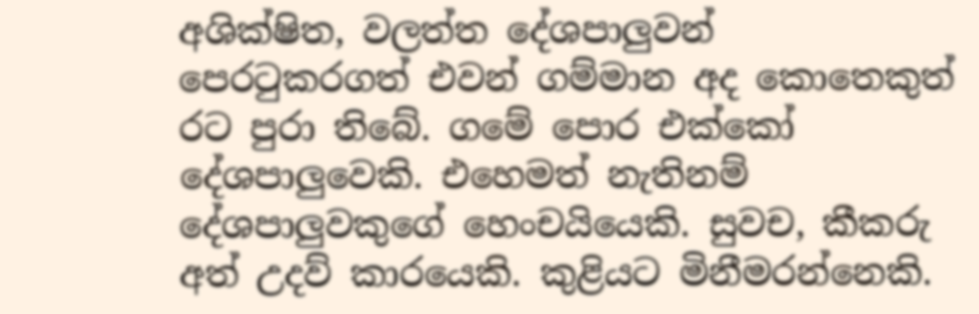අශික්ෂිත, වලත්ත දේශපාලුවන් පෙරටුකරගත් එවන් ගම්මාන අද කොතෙකුත් රට පුරා තිබේ. ගමේ පොර එක්කෝ දේශපාලුවෙකි. එහෙමත් නැතිනම් දේශපාලුවකුගේ හෙංචයියෙකි. සුවච, කීකරු අත් උදව් කාරයෙකි. කුළියට මිනීමරන්නෙකි.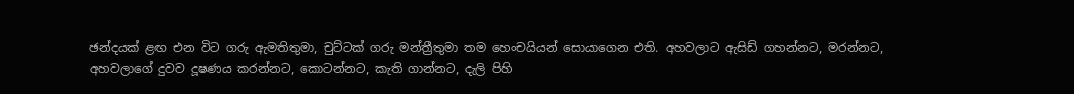ඡන්දයක් ළඟ එන විට ගරු ඇමතිතුමා, චුට්ටක් ගරු මන්ත්‍රීතුමා තම හෙංචයියන් සොයාගෙන එති. අහවලාට ඇසිඩ් ගහන්නට, මරන්නට, අහවලාගේ දුවව දූෂණය කරන්නට, කොටන්නට, කැති ගාන්නට, දැලි පිහි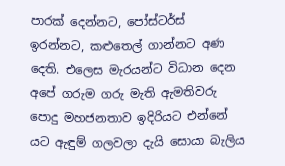පාරක් දෙන්නට, පෝස්ටර්ස් ඉරන්නට, කළුතෙල් ගාන්නට අණ දෙති. එලෙස මැරයන්ට විධාන දෙන අපේ ගරුම ගරු මැති ඇමතිවරු පොදු මහජනතාව ඉදිරියට එන්නේ යට ඇඳුම් ගලවලා දැයි සොයා බැලිය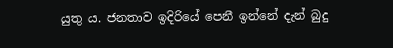යුතු ය. ජනතාව ඉදිරියේ පෙනී ඉන්නේ දැන් බුදු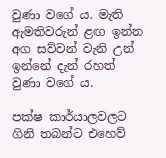වුණා වගේ ය. මැති ඇමතිවරුන් ළඟ ඉන්න අග සව්වන් වැනි උන් ඉන්නේ දැන් රහත් වුණා වගේ ය.

පක්ෂ කාර්යාලවලට ගිනි තබන්ට එහෙව්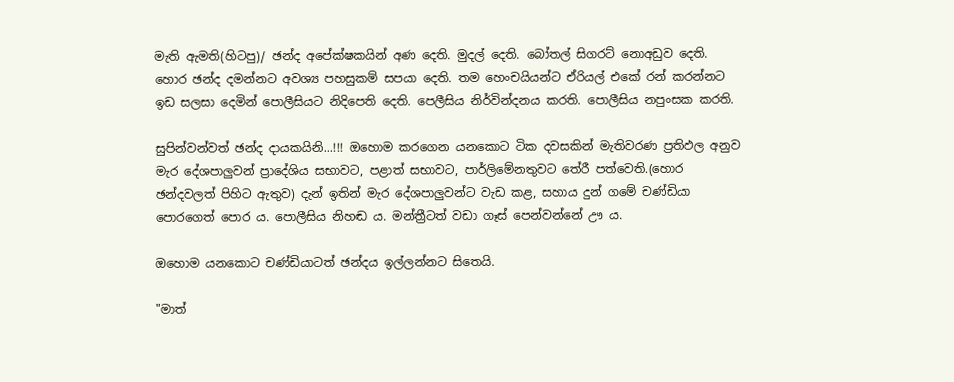මැති ඇමති(හිටපු)/ ඡන්ද අපේක්ෂකයින් අණ දෙති. මුදල් දෙති. බෝතල් සිගරට් නොඅඩුව දෙති. හොර ඡන්ද දමන්නට අවශ්‍ය පහසුකම් සපයා දෙති. තම හෙංචයියන්ට ඒරියල් එකේ රන් කරන්නට ඉඩ සලසා දෙමින් පොලීසියට නිදිපෙති දෙති. පෙලීසිය නිර්වින්දනය කරති. පොලීසිය නපුංසක කරති.

සුපින්වන්වත් ඡන්ද දායකයිනි...!!! ඔහොම කරගෙන යනකොට ටික දවසකින් මැතිවරණ ප්‍රතිඵල අනුව මැර දේශපාලුවන් ප්‍රාදේශිය සභාවට, පළාත් සභාවට, පාර්ලිමේනතුවට තේරී පත්වෙති.(හොර ඡන්දවලත් පිහිට ඇතුව) දැන් ඉතින් මැර දේශපාලුවන්ට වැඩ කළ, සහාය දුන් ගමේ චණ්ඩියා පොරගෙත් පොර ය. පොලීසිය නිහඬ ය. මන්ත්‍රීටත් වඩා ගෑස් පෙන්වන්නේ ඌ ය.

ඔහොම යනකොට චණ්ඩියාටත් ඡන්දය ඉල්ලන්නට සිතෙයි.

"මාත්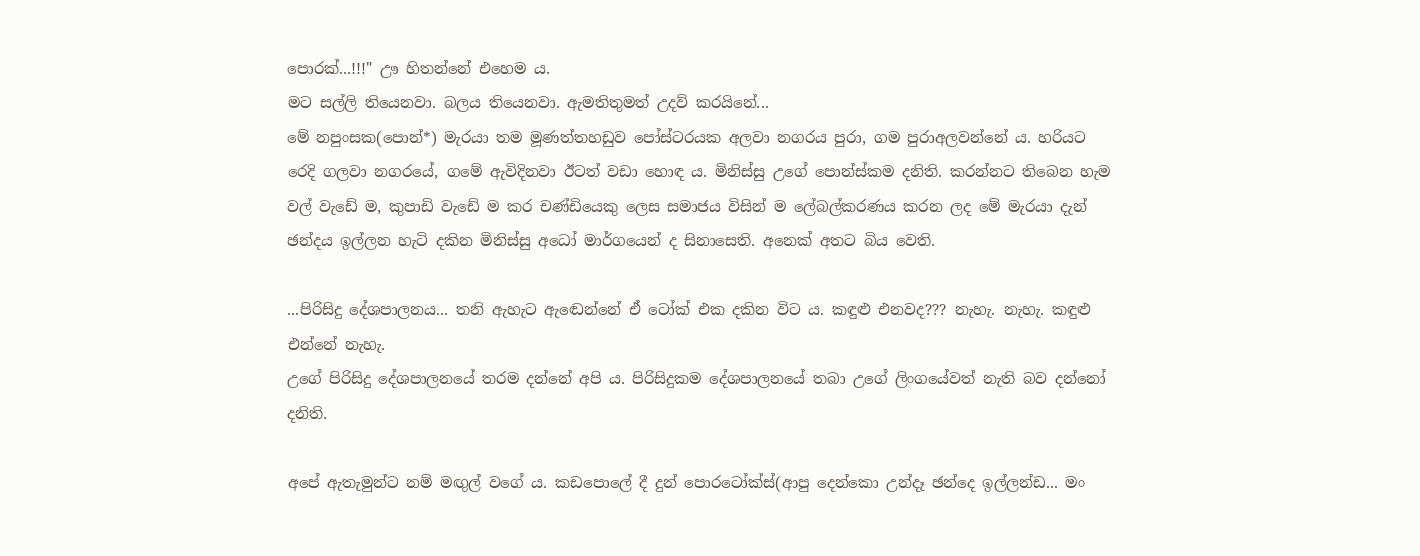පොරක්...!!!" ඌ හිතන්නේ එහෙම ය.
මට සල්ලි තියෙනවා. බලය තියෙනවා. ඇමතිතුමත් උදව් කරයිනේ...
මේ නපුංසක(පොන්*) මැරයා තම මූණත්තහඩුව පෝස්ටරයක අලවා නගරය පුරා, ගම පුරාඅලවන්නේ ය. හරියට‍ රෙදි ගලවා නගරයේ, ගමේ ඇවිදිනවා ඊටත් වඩා හොඳ ය. මිනිස්සු උගේ පොන්ස්කම දනිති. කරන්නට තිබෙන හැම වල් වැඩේ ම, කුපාඩි වැඩේ ම කර චණ්ඩියෙකු ලෙස සමාජය විසින් ම ලේබල්කරණය කරන ලද මේ මැරයා දැන් ඡන්දය ඉල්ලන හැටි දකින මිනිස්සු අධෝ මාර්ගයෙන් ද සිනාසෙති. අනෙක් අතට බිය වෙති.

...පිරිසිදු දේශපාලනය... තනි ඇහැට ඇඬෙන්නේ ඒ ටෝක් එක දකින විට ය. කඳුළු එනවද??? නැහැ. නැහැ. කඳුළු එන්නේ නැහැ.
උගේ පිරිසිදු දේශපාලනයේ තරම දන්නේ අපි ය. පිරිසිදුකම දේශපාලනයේ තබා උගේ ලිංගයේවත් නැති බව දන්නෝ දනිති.

අපේ ඇතැමුන්ට නම් මඟුල් වගේ ය. කඩපොලේ දී දුන් පොරටෝක්ස්(ආපු දෙන්කො උන්දෑ ඡන්දෙ ඉල්ලන්ඩ... මං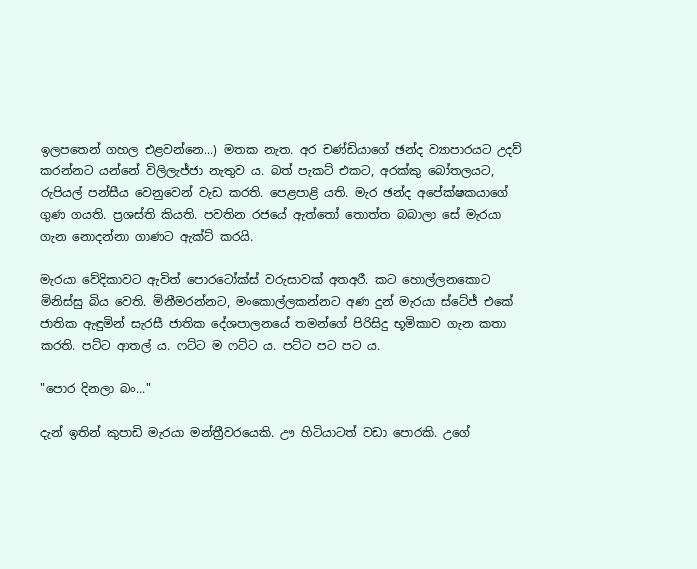ඉලපතෙන් ගහල එළවන්නෙ...) මතක නැත. අර චණ්ඩියාගේ ඡන්ද ව්‍යාපාරයට උදව් කරන්නට යන්නේ විලිලැජ්ජා නැතුව ය. බත් පැකට් එකට, අරක්කු බෝතලයට, රුපියල් පන්සීය වෙනුවෙන් වැඩ කරති. පෙළපාළි යති. මැර ඡන්ද අපේක්ෂකයාගේ ගුණ ගයති. ප්‍රශස්ති කියති. පවතින රජයේ ඇත්තෝ තොත්ත බබාලා සේ මැරයා ගැන නොදන්නා ගාණට ඇක්ට් කරයි.

මැරයා වේදිකාවට ඇවිත් පොරටෝක්ස් වරුසාවක් අතඅරී. කට හොල්ලනකොට මිනිස්සු බිය වෙති. මිනීමරන්නට, මංකොල්ලකන්නට අණ දුන් මැරයා ස්ටේජ් එකේ ජාතික ඇඳුමින් සැරසී ජාතික දේශපාලනයේ තමන්ගේ පිරිසිදු භූමිකාව ගැන කතා කරති. පට්ට ආතල් ය. ෆට්ට ම ෆට්ට ය. පට්ට පට පට ය.

"පොර දිනලා බං..."

දැන් ඉතින් කුපාඩි මැරයා මන්ත්‍රීවරයෙකි. ඌ හිටියාටත් වඩා පොරකි. උගේ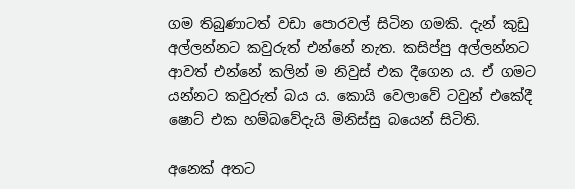ගම තිබුණාටත් වඩා පොරවල් සිටින ගමකි. දැන් කුඩු අල්ලන්නට කවුරුත් එන්නේ නැත. කසිප්පු අල්ලන්නට ආවත් එන්නේ කලින් ම නිවුස් එක දීගෙන ය. ඒ ගමට යන්නට කවුරුත් බය ය. කොයි වෙලාවේ ටවුන් එකේදී ෂොට් එක හම්බවේදැයි මිනිස්සු බයෙන් සිටිති.

අනෙක් අතට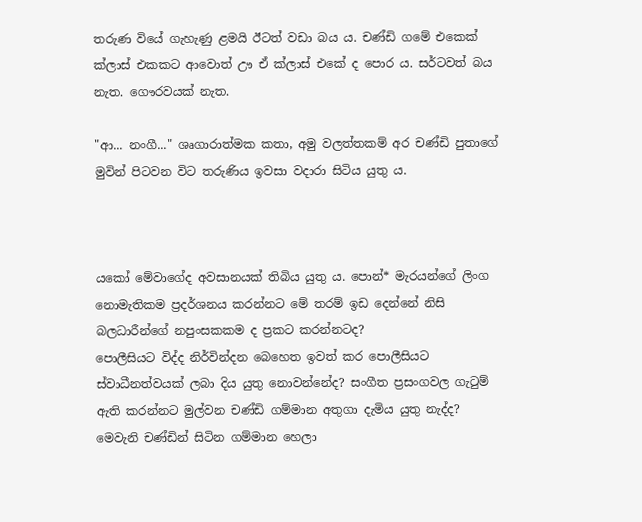තරුණ වියේ ගැහැණු ළමයි ඊටත් වඩා බය ය. චණ්ඩි ගමේ එකෙක් ක්ලාස් එකකට ආවොත් ඌ ඒ ක්ලාස් එකේ ද පොර ය. සර්ටවත් බය නැත. ගෞරවයක් නැත.

"ආ... නංගී..." ශෘගාරාත්මක කතා, අමු වලත්තකම් අර චණ්ඩි පුතාගේ මුවින් පිටවන විට තරුණිය ඉවසා වදාරා සිටිය යුතු ය.



යකෝ මේවාගේද අවසානයක් තිබිය යුතු ය. පොන්* මැරයන්ගේ ලිංග නොමැතිකම ප්‍රදර්ශනය කරන්නට මේ තරම් ඉඩ දෙන්නේ නිසි බලධාරීන්ගේ නපුංසකකම ද ප්‍රකට කරන්නටද?
පොලීසියට විද්ද නිර්වින්දන බෙහෙත ඉවත් කර පොලීසියට ස්වාධීනත්වයක් ලබා දිය යුතු නොවන්නේද? සංගීත ප්‍රසංගවල ගැටුම් ඇති කරන්නට මුල්වන චණ්ඩි ගම්මාන අතුගා දැමිය යුතු නැද්ද? මෙවැනි චණ්ඩින් සිටින ගම්මාන හෙලා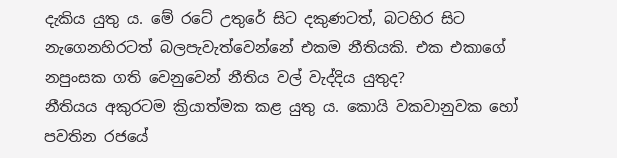දැකිය යුතු ය. මේ රටේ උතුරේ සිට දකුණටත්, බටහිර සිට නැගෙනහිරටත් බලපැවැත්වෙන්නේ එකම නීතියකි. එක එකාගේ නපුංසක ගති වෙනුවෙන් නීතිය වල් වැද්දිය යුතුද?
නීතියය අකුරටම ක්‍රියාත්මක කළ යුතු ය. කොයි වකවානුවක හෝ පවතින රජයේ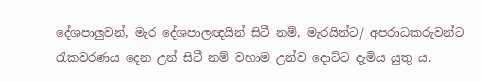දේශපාලුවන්, මැර දේශපාලඥයින් සිටී නම්, මැරයින්ට/ අපරාධකරුවන්ට රැකවරණය දෙන උන් සිටී නම් වහාම උන්ව දොට්ට දැමිය යුතු ය.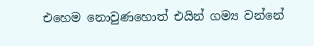එහෙම නොවුණහොත් එයින් ගම්‍ය වන්නේ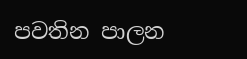පවතින පාලන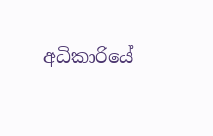අධිකාරියේ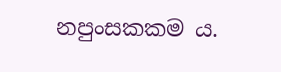නපුංසකකම ය.